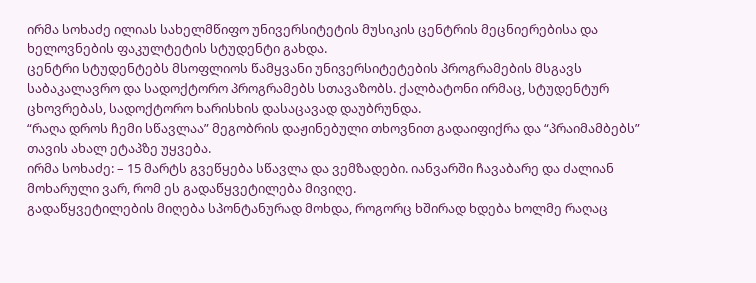ირმა სოხაძე ილიას სახელმწიფო უნივერსიტეტის მუსიკის ცენტრის მეცნიერებისა და ხელოვნების ფაკულტეტის სტუდენტი გახდა.
ცენტრი სტუდენტებს მსოფლიოს წამყვანი უნივერსიტეტების პროგრამების მსგავს საბაკალავრო და სადოქტორო პროგრამებს სთავაზობს. ქალბატონი ირმაც, სტუდენტურ ცხოვრებას, სადოქტორო ხარისხის დასაცავად დაუბრუნდა.
“რაღა დროს ჩემი სწავლაა” მეგობრის დაჟინებული თხოვნით გადაიფიქრა და “პრაიმამბებს” თავის ახალ ეტაპზე უყვება.
ირმა სოხაძე: – 15 მარტს გვეწყება სწავლა და ვემზადები. იანვარში ჩავაბარე და ძალიან მოხარული ვარ, რომ ეს გადაწყვეტილება მივიღე.
გადაწყვეტილების მიღება სპონტანურად მოხდა, როგორც ხშირად ხდება ხოლმე რაღაც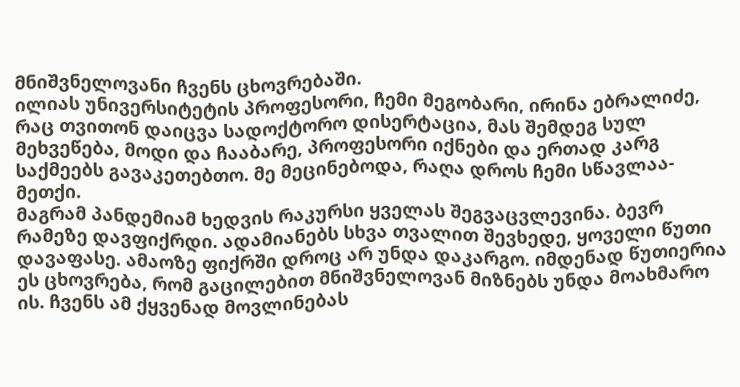მნიშვნელოვანი ჩვენს ცხოვრებაში.
ილიას უნივერსიტეტის პროფესორი, ჩემი მეგობარი, ირინა ებრალიძე, რაც თვითონ დაიცვა სადოქტორო დისერტაცია, მას შემდეგ სულ მეხვეწება, მოდი და ჩააბარე, პროფესორი იქნები და ერთად კარგ საქმეებს გავაკეთებთო. მე მეცინებოდა, რაღა დროს ჩემი სწავლაა-მეთქი.
მაგრამ პანდემიამ ხედვის რაკურსი ყველას შეგვაცვლევინა. ბევრ რამეზე დავფიქრდი. ადამიანებს სხვა თვალით შევხედე, ყოველი წუთი დავაფასე. ამაოზე ფიქრში დროც არ უნდა დაკარგო. იმდენად წუთიერია ეს ცხოვრება, რომ გაცილებით მნიშვნელოვან მიზნებს უნდა მოახმარო ის. ჩვენს ამ ქყვენად მოვლინებას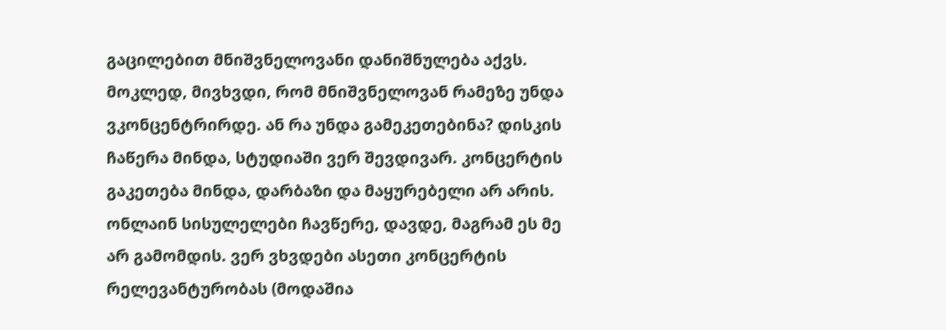გაცილებით მნიშვნელოვანი დანიშნულება აქვს.
მოკლედ, მივხვდი, რომ მნიშვნელოვან რამეზე უნდა ვკონცენტრირდე. ან რა უნდა გამეკეთებინა? დისკის ჩაწერა მინდა, სტუდიაში ვერ შევდივარ. კონცერტის გაკეთება მინდა, დარბაზი და მაყურებელი არ არის. ონლაინ სისულელები ჩავწერე, დავდე, მაგრამ ეს მე არ გამომდის. ვერ ვხვდები ასეთი კონცერტის რელევანტურობას (მოდაშია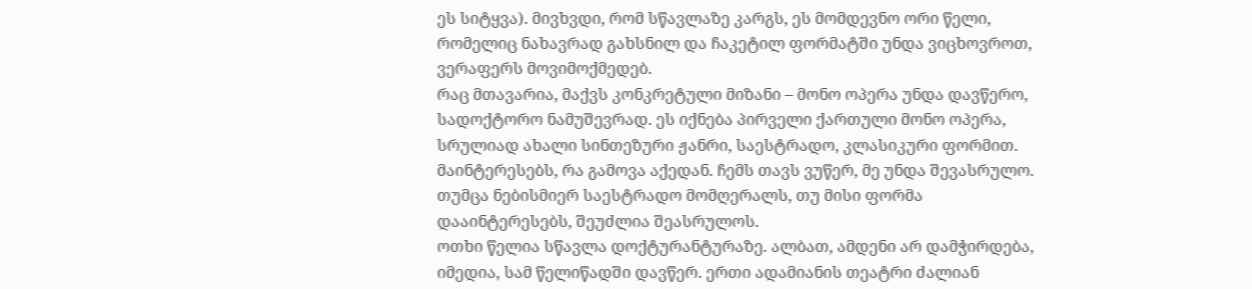ეს სიტყვა). მივხვდი, რომ სწავლაზე კარგს, ეს მომდევნო ორი წელი, რომელიც ნახავრად გახსნილ და ჩაკეტილ ფორმატში უნდა ვიცხოვროთ, ვერაფერს მოვიმოქმედებ.
რაც მთავარია, მაქვს კონკრეტული მიზანი – მონო ოპერა უნდა დავწერო, სადოქტორო ნამუშევრად. ეს იქნება პირველი ქართული მონო ოპერა, სრულიად ახალი სინთეზური ჟანრი, საესტრადო, კლასიკური ფორმით. მაინტერესებს, რა გამოვა აქედან. ჩემს თავს ვუწერ, მე უნდა შევასრულო. თუმცა ნებისმიერ საესტრადო მომღერალს, თუ მისი ფორმა დააინტერესებს, შეუძლია შეასრულოს.
ოთხი წელია სწავლა დოქტურანტურაზე. ალბათ, ამდენი არ დამჭირდება, იმედია, სამ წელიწადში დავწერ. ერთი ადამიანის თეატრი ძალიან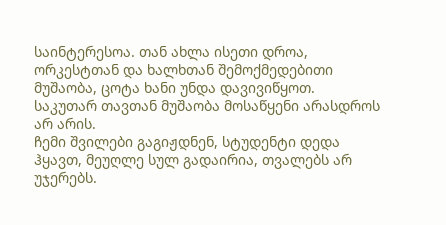საინტერესოა. თან ახლა ისეთი დროა, ორკესტთან და ხალხთან შემოქმედებითი მუშაობა, ცოტა ხანი უნდა დავივიწყოთ.
საკუთარ თავთან მუშაობა მოსაწყენი არასდროს არ არის.
ჩემი შვილები გაგიჟდნენ, სტუდენტი დედა ჰყავთ, მეუღლე სულ გადაირია, თვალებს არ უჯერებს.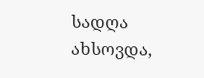სადღა ახსოვდა,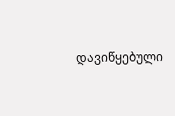დავიწყებული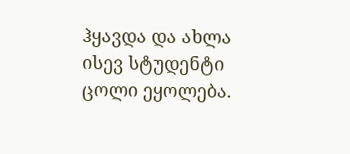ჰყავდა და ახლა ისევ სტუდენტი ცოლი ეყოლება.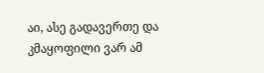აი, ასე გადავერთე და კმაყოფილი ვარ ამ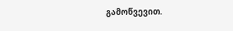გამოწვევით.